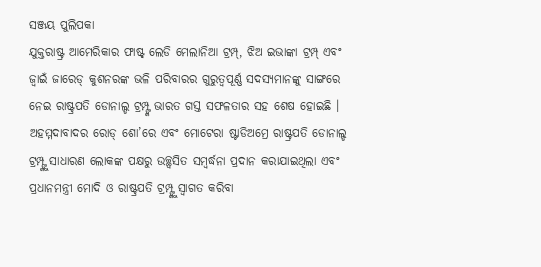ସଞ୍ଜୟ ପୁଲିପକା
ଯୁକ୍ତରାଷ୍ଟ୍ର ଆମେରିକାର ଫାଷ୍ଟ୍ ଲେଡି ମେଲାନିଆ ଟ୍ରମ୍ପ୍, ଝିଅ ଇଭାଙ୍କା ଟ୍ରମ୍ପ୍ ଏବଂ ଜ୍ବାଇଁ ଜାରେଡ୍ କୁଶନରଙ୍କ ଭଳି ପରିବାରର ଗୁରୁତ୍ବପୂର୍ଣ୍ଣ ସଦସ୍ୟମାନଙ୍କୁ ସାଙ୍ଗରେ ନେଇ ରାଷ୍ଟ୍ରପତି ଡୋନାଲ୍ଡ ଟ୍ରମ୍ପ୍ଙ୍କ ଭାରତ ଗସ୍ତ ସଫଳତାର ସହ ଶେଷ ହୋଇଛି । ଅହମ୍ମଦାବାଦର ରୋଡ୍ ଶୋ’ରେ ଏବଂ ମୋଟେରା ଷ୍ଟାଡିଅମ୍ରେ ରାଷ୍ଟ୍ରପତି ଡୋନାଲ୍ଡ ଟ୍ରମ୍ପ୍ଙ୍କୁ ସାଧାରଣ ଲୋକଙ୍କ ପକ୍ଷରୁ ଉଚ୍ଛ୍ବସିତ ସମ୍ବର୍ଦ୍ଧନା ପ୍ରଦାନ କରାଯାଇଥିଲା ଏବଂ ପ୍ରଧାନମନ୍ତ୍ରୀ ମୋଦି ଓ ରାଷ୍ଟ୍ରପତି ଟ୍ରମ୍ପ୍ଙ୍କୁ ସ୍ବାଗତ କରିବା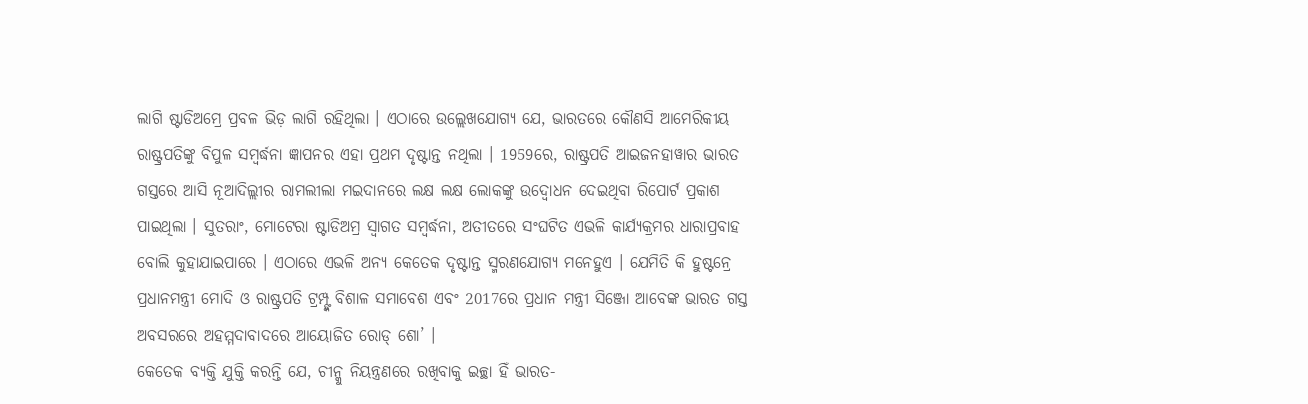ଲାଗି ଷ୍ଟାଡିଅମ୍ରେ ପ୍ରବଳ ଭିଡ଼ ଲାଗି ରହିଥିଲା । ଏଠାରେ ଉଲ୍ଲେଖଯୋଗ୍ୟ ଯେ, ଭାରତରେ କୌଣସି ଆମେରିକୀୟ ରାଷ୍ଟ୍ରପତିଙ୍କୁ ବିପୁଳ ସମ୍ବର୍ଦ୍ଧନା ଜ୍ଞାପନର ଏହା ପ୍ରଥମ ଦୃଷ୍ଟାନ୍ତ ନଥିଲା । 1959ରେ, ରାଷ୍ଟ୍ରପତି ଆଇଜନହାୱାର ଭାରତ ଗସ୍ତରେ ଆସି ନୂଆଦିଲ୍ଲୀର ରାମଲୀଲା ମଇଦାନରେ ଲକ୍ଷ ଲକ୍ଷ ଲୋକଙ୍କୁ ଉଦ୍ବୋଧନ ଦେଇଥିବା ରିପୋର୍ଟ ପ୍ରକାଶ ପାଇଥିଲା । ସୁତରାଂ, ମୋଟେରା ଷ୍ଟାଡିଅମ୍ର ସ୍ବାଗତ ସମ୍ବର୍ଦ୍ଧନା, ଅତୀତରେ ସଂଘଟିତ ଏଭଳି କାର୍ଯ୍ୟକ୍ରମର ଧାରାପ୍ରବାହ ବୋଲି କୁହାଯାଇପାରେ । ଏଠାରେ ଏଭଳି ଅନ୍ୟ କେତେକ ଦୃଷ୍ଟାନ୍ତ ସ୍ମରଣଯୋଗ୍ୟ ମନେହୁଏ । ଯେମିତି କି ହୁଷ୍ଟନ୍ରେ ପ୍ରଧାନମନ୍ତ୍ରୀ ମୋଦି ଓ ରାଷ୍ଟ୍ରପତି ଟ୍ରମ୍ପ୍ଙ୍କ ବିଶାଳ ସମାବେଶ ଏବଂ 2017ରେ ପ୍ରଧାନ ମନ୍ତ୍ରୀ ସିଞ୍ଜୋ ଆବେଙ୍କ ଭାରତ ଗସ୍ତ ଅବସରରେ ଅହମ୍ମଦାବାଦରେ ଆୟୋଜିତ ରୋଡ୍ ଶୋ’ ।
କେତେକ ବ୍ୟକ୍ତି ଯୁକ୍ତି କରନ୍ତି ଯେ, ଚୀନ୍କୁ ନିୟନ୍ତ୍ରଣରେ ରଖିବାକୁ ଇଚ୍ଛା ହିଁ ଭାରତ-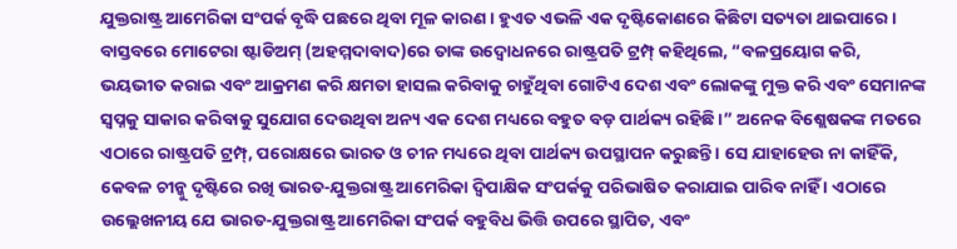ଯୁକ୍ତରାଷ୍ଟ୍ର ଆମେରିକା ସଂପର୍କ ବୃଦ୍ଧି ପଛରେ ଥିବା ମୂଳ କାରଣ । ହୁଏତ ଏଭଳି ଏକ ଦୃଷ୍ଟିକୋଣରେ କିଛିଟା ସତ୍ୟତା ଥାଇପାରେ । ବାସ୍ତବରେ ମୋଟେରା ଷ୍ଟାଡିଅମ୍ (ଅହମ୍ମଦାବାଦ)ରେ ତାଙ୍କ ଉଦ୍ବୋଧନରେ ରାଷ୍ଟ୍ରପତି ଟ୍ରମ୍ପ୍ କହିଥିଲେ, “ବଳପ୍ରୟୋଗ କରି, ଭୟଭୀତ କରାଇ ଏବଂ ଆକ୍ରମଣ କରି କ୍ଷମତା ହାସଲ କରିବାକୁ ଚାହୁଁଥିବା ଗୋଟିଏ ଦେଶ ଏବଂ ଲୋକଙ୍କୁ ମୁକ୍ତ କରି ଏବଂ ସେମାନଙ୍କ ସ୍ବପ୍ନକୁ ସାକାର କରିବାକୁ ସୁଯୋଗ ଦେଉଥିବା ଅନ୍ୟ ଏକ ଦେଶ ମଧ୍ୟରେ ବହୁତ ବଡ଼ ପାର୍ଥକ୍ୟ ରହିଛି ।” ଅନେକ ବିଶ୍ଲେଷକଙ୍କ ମତରେ ଏଠାରେ ରାଷ୍ଟ୍ରପତି ଟ୍ରମ୍ପ୍, ପରୋକ୍ଷରେ ଭାରତ ଓ ଚୀନ ମଧ୍ୟରେ ଥିବା ପାର୍ଥକ୍ୟ ଉପସ୍ଥାପନ କରୁଛନ୍ତି । ସେ ଯାହାହେଉ ନା କାହିଁକି, କେବଳ ଚୀନ୍କୁ ଦୃଷ୍ଟିରେ ରଖି ଭାରତ-ଯୁକ୍ତରାଷ୍ଟ୍ର ଆମେରିକା ଦ୍ବିପାକ୍ଷିକ ସଂପର୍କକୁ ପରିଭାଷିତ କରାଯାଇ ପାରିବ ନାହିଁ । ଏଠାରେ ଉଲ୍ଲେଖନୀୟ ଯେ ଭାରତ-ଯୁକ୍ତରାଷ୍ଟ୍ର ଆମେରିକା ସଂପର୍କ ବହୁବିଧ ଭିତ୍ତି ଉପରେ ସ୍ଥାପିତ, ଏବଂ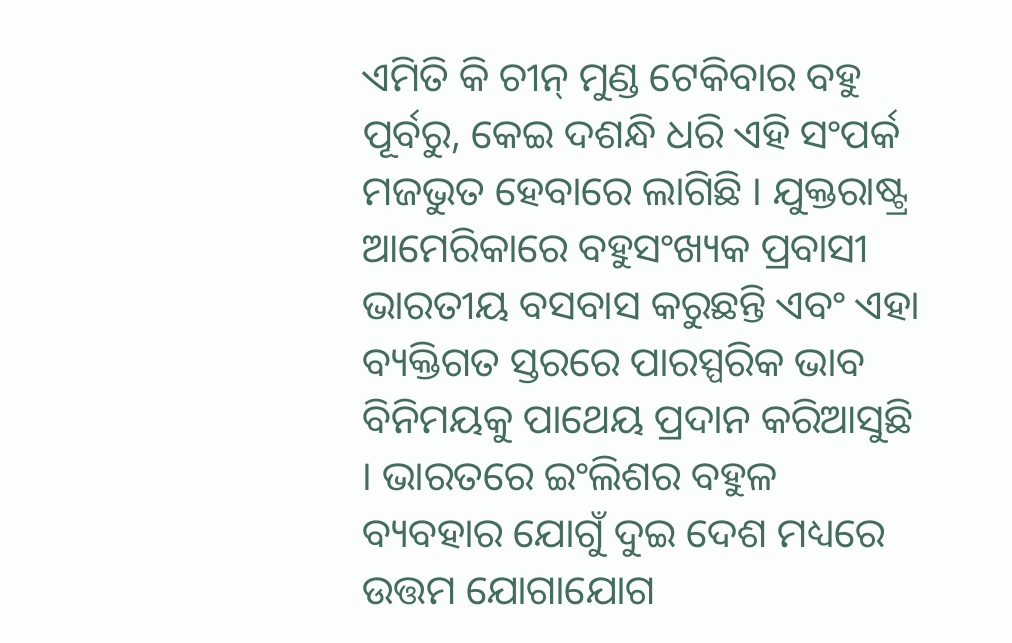ଏମିତି କି ଚୀନ୍ ମୁଣ୍ଡ ଟେକିବାର ବହୁ ପୂର୍ବରୁ, କେଇ ଦଶନ୍ଧି ଧରି ଏହି ସଂପର୍କ ମଜଭୁତ ହେବାରେ ଲାଗିଛି । ଯୁକ୍ତରାଷ୍ଟ୍ର ଆମେରିକାରେ ବହୁସଂଖ୍ୟକ ପ୍ରବାସୀ ଭାରତୀୟ ବସବାସ କରୁଛନ୍ତି ଏବଂ ଏହା ବ୍ୟକ୍ତିଗତ ସ୍ତରରେ ପାରସ୍ପରିକ ଭାବ ବିନିମୟକୁ ପାଥେୟ ପ୍ରଦାନ କରିଆସୁଛି । ଭାରତରେ ଇଂଲିଶର ବହୁଳ ବ୍ୟବହାର ଯୋଗୁଁ ଦୁଇ ଦେଶ ମଧ୍ୟରେ ଉତ୍ତମ ଯୋଗାଯୋଗ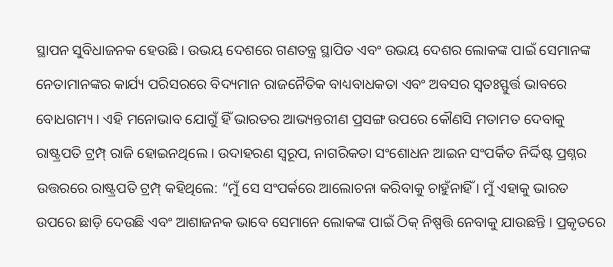ସ୍ଥାପନ ସୁବିଧାଜନକ ହେଉଛି । ଉଭୟ ଦେଶରେ ଗଣତନ୍ତ୍ର ସ୍ଥାପିତ ଏବଂ ଉଭୟ ଦେଶର ଲୋକଙ୍କ ପାଇଁ ସେମାନଙ୍କ ନେତାମାନଙ୍କର କାର୍ଯ୍ୟ ପରିସରରେ ବିଦ୍ୟମାନ ରାଜନୈତିକ ବାଧ୍ୟବାଧକତା ଏବଂ ଅବସର ସ୍ବତଃସ୍ଫୁର୍ତ୍ତ ଭାବରେ ବୋଧଗମ୍ୟ । ଏହି ମନୋଭାବ ଯୋଗୁଁ ହିଁ ଭାରତର ଆଭ୍ୟନ୍ତରୀଣ ପ୍ରସଙ୍ଗ ଉପରେ କୌଣସି ମତାମତ ଦେବାକୁ ରାଷ୍ଟ୍ରପତି ଟ୍ରମ୍ପ୍ ରାଜି ହୋଇନଥିଲେ । ଉଦାହରଣ ସ୍ବରୂପ, ନାଗରିକତା ସଂଶୋଧନ ଆଇନ ସଂପର୍କିତ ନିର୍ଦ୍ଦିଷ୍ଟ ପ୍ରଶ୍ନର ଉତ୍ତରରେ ରାଷ୍ଟ୍ରପତି ଟ୍ରମ୍ପ୍ କହିଥିଲେ: “ମୁଁ ସେ ସଂପର୍କରେ ଆଲୋଚନା କରିବାକୁ ଚାହୁଁନାହିଁ । ମୁଁ ଏହାକୁ ଭାରତ ଉପରେ ଛାଡ଼ି ଦେଉଛି ଏବଂ ଆଶାଜନକ ଭାବେ ସେମାନେ ଲୋକଙ୍କ ପାଇଁ ଠିକ୍ ନିଷ୍ପତ୍ତି ନେବାକୁ ଯାଉଛନ୍ତି । ପ୍ରକୃତରେ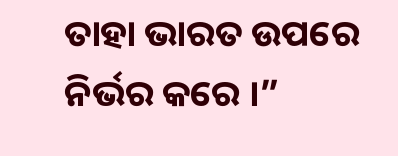ତାହା ଭାରତ ଉପରେ ନିର୍ଭର କରେ ।”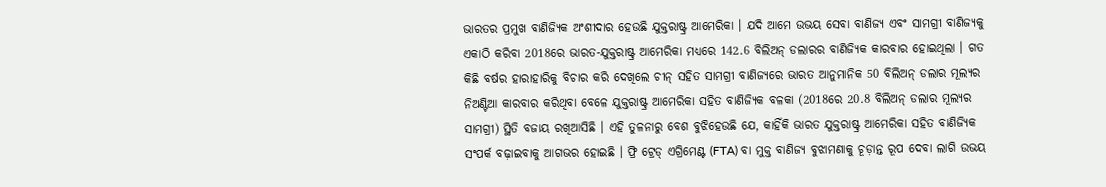ଭାରତର ପ୍ରମୁଖ ବାଣିଜ୍ୟିକ ଅଂଶୀଦାର ହେଉଛି ଯୁକ୍ତରାଷ୍ଟ୍ର ଆମେରିକା । ଯଦି ଆମେ ଉଭୟ ସେବା ବାଣିଜ୍ୟ ଏବଂ ସାମଗ୍ରୀ ବାଣିଜ୍ୟକୁ ଏକାଠି କରିବା 2018ରେ ଭାରତ-ଯୁକ୍ତରାଷ୍ଟ୍ର ଆମେରିକା ମଧ୍ୟରେ 142.6 ବିଲିଅନ୍ ଡଲାରର ବାଣିଜ୍ୟିକ କାରବାର ହୋଇଥିଲା । ଗତ କିଛି ବର୍ଷର ହାରାହାରିକୁ ବିଚାର କରି ଦେଖିଲେ ଚୀନ୍ ସହିତ ସାମଗ୍ରୀ ବାଣିଜ୍ୟରେ ଭାରତ ଆନୁମାନିକ 50 ବିଲିଅନ୍ ଡଲାର ମୂଲ୍ୟର ନିଅଣ୍ଟିଆ କାରବାର କରିଥିବା ବେଳେ ଯୁକ୍ତରାଷ୍ଟ୍ର ଆମେରିକା ସହିତ ବାଣିଜ୍ୟିକ ବଳକା (2018ରେ 20.8 ବିଲିଅନ୍ ଡଲାର ମୂଲ୍ୟର ସାମଗ୍ରୀ) ସ୍ଥିତି ବଜାୟ ରଖିଆସିଛି । ଏହି ତୁଳନାରୁ ବେଶ ବୁଝିହେଉଛି ଯେ, କାହିଁକି ଭାରତ ଯୁକ୍ତରାଷ୍ଟ୍ର ଆମେରିକା ସହିତ ବାଣିଜ୍ୟିକ ସଂପର୍କ ବଢ଼ାଇବାକୁ ଆଗଭର ହୋଇଛି । ଫ୍ରି ଟ୍ରେଡ୍ ଏଗ୍ରିମେଣ୍ଟ (FTA) ବା ମୁକ୍ତ ବାଣିଜ୍ୟ ବୁଝାମଣାକୁ ଚୂଡ଼ାନ୍ତ ରୂପ ଦେବା ଲାଗି ଉଭୟ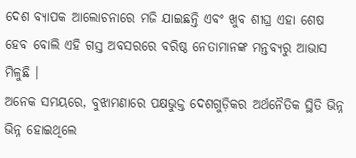ଦେଶ ବ୍ୟାପକ ଆଲୋଚନାରେ ମଜି ଯାଇଛନ୍ତି ଏବଂ ଖୁବ ଶୀଘ୍ର ଏହା ଶେଷ ହେବ ବୋଲି ଏହି ଗସ୍ତ ଅବସରରେ ବରିଷ୍ଠ ନେତାମାନଙ୍କ ମନ୍ତବ୍ୟରୁ ଆଭାସ ମିଳୁଛି ।
ଅନେକ ସମୟରେ, ବୁଝାମଣାରେ ପକ୍ଷଭୁକ୍ତ ଦେଶଗୁଡ଼ିକର ଅର୍ଥନୈତିକ ସ୍ଥିତି ଭିନ୍ନ ଭିନ୍ନ ହୋଇଥିଲେ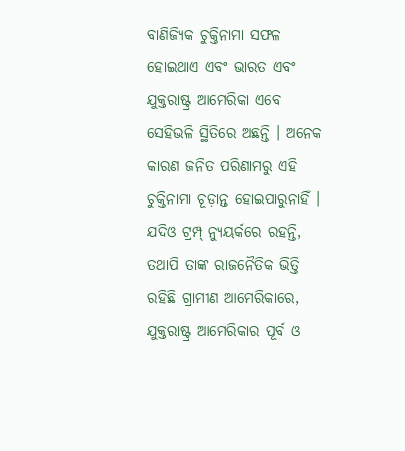ବାଣିଜ୍ୟିକ ଚୁକ୍ତିନାମା ସଫଳ ହୋଇଥାଏ ଏବଂ ଭାରତ ଏବଂ ଯୁକ୍ତରାଷ୍ଟ୍ର ଆମେରିକା ଏବେ ସେହିଭଳି ସ୍ଥିତିରେ ଅଛନ୍ତି । ଅନେକ କାରଣ ଜନିତ ପରିଣାମରୁ ଏହି ଚୁକ୍ତିନାମା ଚୂଡ଼ାନ୍ତ ହୋଇପାରୁନାହିଁ । ଯଦିଓ ଟ୍ରମ୍ପ୍ ନ୍ୟୁୟର୍କରେ ରହନ୍ତି, ତଥାପି ତାଙ୍କ ରାଜନୈତିକ ଭିତ୍ତି ରହିଛି ଗ୍ରାମୀଣ ଆମେରିକାରେ, ଯୁକ୍ତରାଷ୍ଟ୍ର ଆମେରିକାର ପୂର୍ବ ଓ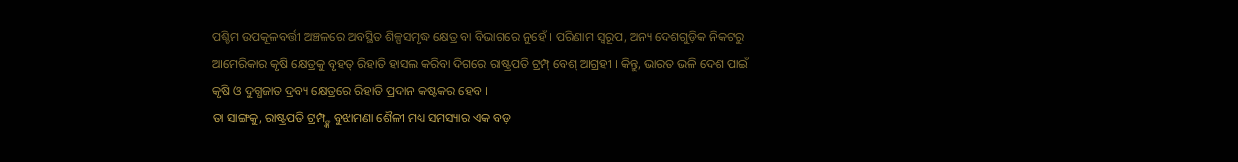ପଶ୍ଚିମ ଉପକୂଳବର୍ତ୍ତୀ ଅଞ୍ଚଳରେ ଅବସ୍ଥିତ ଶିଳ୍ପସମୃଦ୍ଧ କ୍ଷେତ୍ର ବା ବିଭାଗରେ ନୁହେଁ । ପରିଣାମ ସ୍ବରୂପ, ଅନ୍ୟ ଦେଶଗୁଡ଼ିକ ନିକଟରୁ ଆମେରିକାର କୃଷି କ୍ଷେତ୍ରକୁ ବୃହତ୍ ରିହାତି ହାସଲ କରିବା ଦିଗରେ ରାଷ୍ଟ୍ରପତି ଟ୍ରମ୍ପ୍ ବେଶ୍ ଆଗ୍ରହୀ । କିନ୍ତୁ, ଭାରତ ଭଳି ଦେଶ ପାଇଁ କୃଷି ଓ ଦୁଗ୍ଧଜାତ ଦ୍ରବ୍ୟ କ୍ଷେତ୍ରରେ ରିହାତି ପ୍ରଦାନ କଷ୍ଟକର ହେବ ।
ତା ସାଙ୍ଗକୁ, ରାଷ୍ଟ୍ରପତି ଟ୍ରମ୍ପ୍ଙ୍କ ବୁଝାମଣା ଶୈଳୀ ମଧ୍ୟ ସମସ୍ୟାର ଏକ ବଡ଼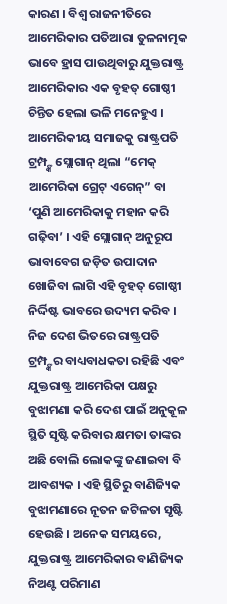କାରଣ । ବିଶ୍ବ ରାଜନୀତିରେ ଆମେରିକାର ପତିଆରା ତୁଳନାତ୍ମକ ଭାବେ ହ୍ରାସ ପାଉଥିବାରୁ ଯୁକ୍ତରାଷ୍ଟ୍ର ଆମେରିକାର ଏକ ବୃହତ୍ ଗୋଷ୍ଠୀ ଚିନ୍ତିତ ହେଲା ଭଳି ମନେହୁଏ । ଆମେରିକୀୟ ସମାଜକୁ ରାଷ୍ଟ୍ରପତି ଟ୍ରମ୍ପ୍ଙ୍କ ସ୍ଲୋଗାନ୍ ଥିଲା “ମେକ୍ ଆମେରିକା ଗ୍ରେଟ୍ ଏଗେନ୍” ବା ‘ପୁଣି ଆମେରିକାକୁ ମହାନ କରି ଗଢ଼ିବା’ । ଏହି ସ୍ଲୋଗାନ୍ ଅନୁରୂପ ଭାବାବେଗ ଜଡ଼ିତ ଉପାଦାନ ଖୋଜିବା ଲାଗି ଏହି ବୃହତ୍ ଗୋଷ୍ଠୀ ନିର୍ଦ୍ଦିଷ୍ଟ ଭାବରେ ଉଦ୍ୟମ କରିବ ।
ନିଜ ଦେଶ ଭିତରେ ରାଷ୍ଟ୍ରପତି ଟ୍ରମ୍ପ୍ଙ୍କର ବାଧ୍ୟବାଧକତା ରହିଛି ଏବଂ ଯୁକ୍ତରାଷ୍ଟ୍ର ଆମେରିକା ପକ୍ଷରୁ ବୁଝାମଣା କରି ଦେଶ ପାଇଁ ଅନୁକୂଳ ସ୍ଥିତି ସୃଷ୍ଟି କରିବାର କ୍ଷମତା ତାଙ୍କର ଅଛି ବୋଲି ଲୋକଙ୍କୁ ଜଣାଇବା ବି ଆବଶ୍ୟକ । ଏହି ସ୍ଥିତିରୁ ବାଣିଜ୍ୟିକ ବୁଝାମଣାରେ ନୂତନ ଜଟିଳତା ସୃଷ୍ଟି ହେଉଛି । ଅନେକ ସମୟରେ, ଯୁକ୍ତରାଷ୍ଟ୍ର ଆମେରିକାର ବାଣିଜ୍ୟିକ ନିଅଣ୍ଟ ପରିମାଣ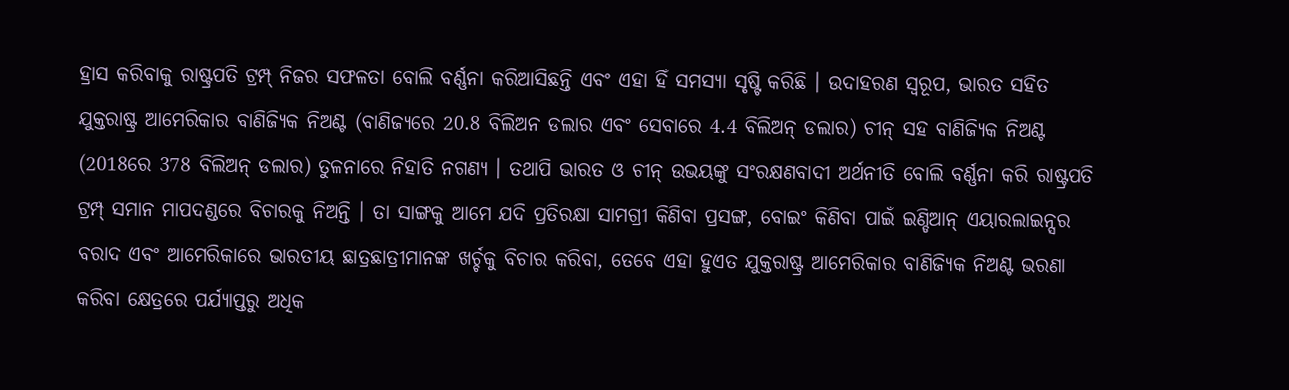ହ୍ରାସ କରିବାକୁ ରାଷ୍ଟ୍ରପତି ଟ୍ରମ୍ପ୍ ନିଜର ସଫଳତା ବୋଲି ବର୍ଣ୍ଣନା କରିଆସିଛନ୍ତି ଏବଂ ଏହା ହିଁ ସମସ୍ୟା ସୃଷ୍ଟି କରିଛି । ଉଦାହରଣ ସ୍ବରୂପ, ଭାରତ ସହିତ ଯୁକ୍ତରାଷ୍ଟ୍ର ଆମେରିକାର ବାଣିଜ୍ୟିକ ନିଅଣ୍ଟ (ବାଣିଜ୍ୟରେ 20.8 ବିଲିଅନ ଡଲାର ଏବଂ ସେବାରେ 4.4 ବିଲିଅନ୍ ଡଲାର) ଚୀନ୍ ସହ ବାଣିଜ୍ୟିକ ନିଅଣ୍ଟ (2018ରେ 378 ବିଲିଅନ୍ ଡଲାର) ତୁଳନାରେ ନିହାତି ନଗଣ୍ୟ । ତଥାପି ଭାରତ ଓ ଚୀନ୍ ଉଭୟଙ୍କୁ ସଂରକ୍ଷଣବାଦୀ ଅର୍ଥନୀତି ବୋଲି ବର୍ଣ୍ଣନା କରି ରାଷ୍ଟ୍ରପତି ଟ୍ରମ୍ପ୍ ସମାନ ମାପଦଣ୍ଡରେ ବିଚାରକୁ ନିଅନ୍ତି । ତା ସାଙ୍ଗକୁ ଆମେ ଯଦି ପ୍ରତିରକ୍ଷା ସାମଗ୍ରୀ କିଣିବା ପ୍ରସଙ୍ଗ, ବୋଇଂ କିଣିବା ପାଇଁ ଇଣ୍ଡିଆନ୍ ଏୟାରଲାଇନ୍ସର ବରାଦ ଏବଂ ଆମେରିକାରେ ଭାରତୀୟ ଛାତ୍ରଛାତ୍ରୀମାନଙ୍କ ଖର୍ଚ୍ଚକୁ ବିଚାର କରିବା, ତେବେ ଏହା ହୁଏତ ଯୁକ୍ତରାଷ୍ଟ୍ର ଆମେରିକାର ବାଣିଜ୍ୟିକ ନିଅଣ୍ଟ ଭରଣା କରିବା କ୍ଷେତ୍ରରେ ପର୍ଯ୍ୟାପ୍ତରୁ ଅଧିକ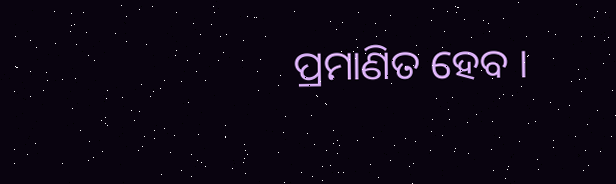ପ୍ରମାଣିତ ହେବ ।